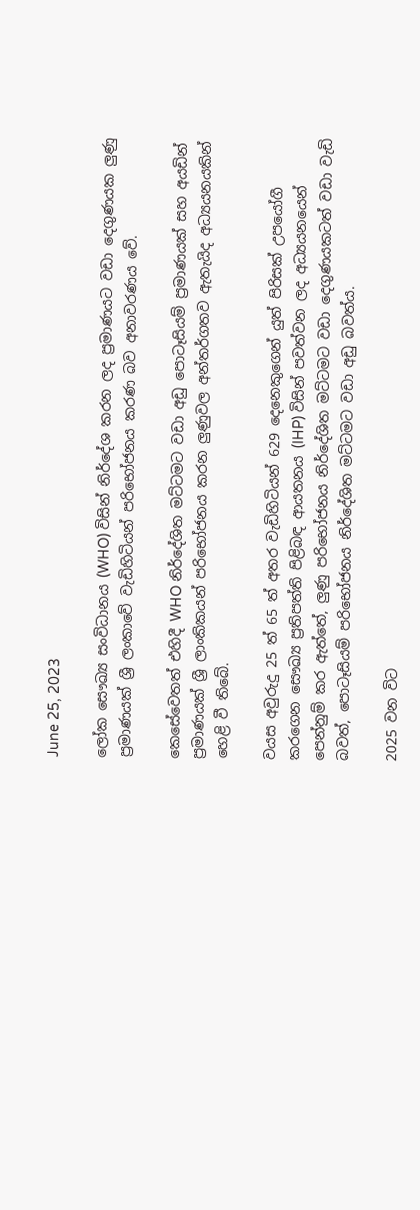June 25, 2023

ලෝක සෞඛ්‍ය සංවිධානය (WHO) විසින් නිර්දේශ කරන ලද ප්‍රමාණයට වඩා දෙගුණයක ලුණු ප්‍රමාණයක් ශ්‍රී ලංකාවේ වැඩිහිටියන් පරිභෝජනය කරණ බව අනාවරණය වේ.

කෙසේවෙතත් එහිදී WHO නිර්දේශිත මට්ටමට වඩා අඩු පොටෑසියම් ප්‍රමාණයක් සහ අයඩින් ප්‍රමාණයක් ශ්‍රී ලාංකිකයන් පරිභෝජනය කරන ලුණුවල අන්තර්ගතව ඇතැයිද අධ්‍යයනයකින් හෙළි වී තිබේ.

වයස අවුරුදු 25 ත් 65 ත් අතර වැඩිහිටියන් 629 දෙනෙකුගෙන් යුත් පිරිසක් උපයෝගී කරගෙන සෞඛ්‍ය ප්‍රතිපත්ති පිළිබඳ ආයතනය (IHP) විසින් පවත්වන ලද අධ්‍යයනයෙන් පෙන්නුම් කර ඇත්තේ, ලුණු පරිභෝජනය නිර්දේශිත මට්ටමට වඩා දෙගුණයකටත් වඩා වැඩි බවත්, පොටෑසියම් පරිභෝජනය නිර්දේශිත මට්ටමට වඩා අඩු බවත්ය.

2025 වන විට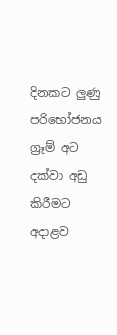දිනකට ලුණු පරිභෝජනය ග්‍රෑම් අට දක්වා අඩු කිරීමට අදාළව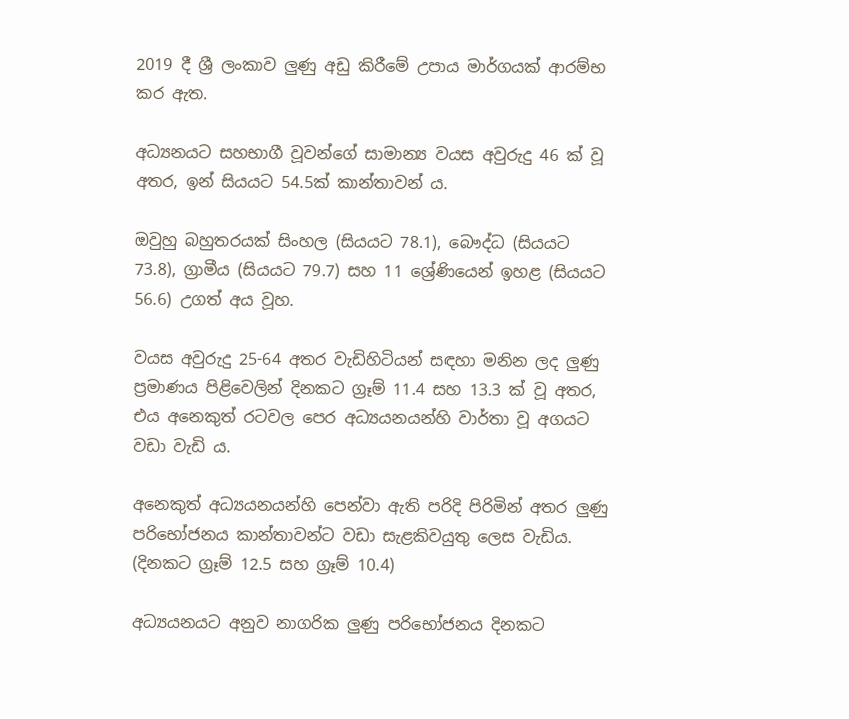2019 දී ශ්‍රී ලංකාව ලුණු අඩු කිරීමේ උපාය මාර්ගයක් ආරම්භ කර ඇත.

අධ්‍යනයට සහභාගී වූවන්ගේ සාමාන්‍ය වයස අවුරුදු 46 ක් වූ අතර, ඉන් සියයට 54.5ක් කාන්තාවන් ය.

ඔවුහු බහුතරයක් සිංහල (සියයට 78.1), බෞද්ධ (සියයට 73.8), ග්‍රාමීය (සියයට 79.7) සහ 11 ශ්‍රේණියෙන් ඉහළ (සියයට 56.6) උගත් අය වූහ.

වයස අවුරුදු 25-64 අතර වැඩිහිටියන් සඳහා මනින ලද ලුණු ප්‍රමාණය පිළිවෙලින් දිනකට ග්‍රෑම් 11.4 සහ 13.3 ක් වූ අතර, එය අනෙකුත් රටවල පෙර අධ්‍යයනයන්හි වාර්තා වූ අගයට වඩා වැඩි ය.

අනෙකුත් අධ්‍යයනයන්හි පෙන්වා ඇති පරිදි පිරිමින් අතර ලුණු පරිභෝජනය කාන්තාවන්ට වඩා සැළකිවයුතු ලෙස වැඩිය. (දිනකට ග්‍රෑම් 12.5 සහ ග්‍රෑම් 10.4)

අධ්‍යයනයට අනුව නාගරික ලුණු පරිභෝජනය දිනකට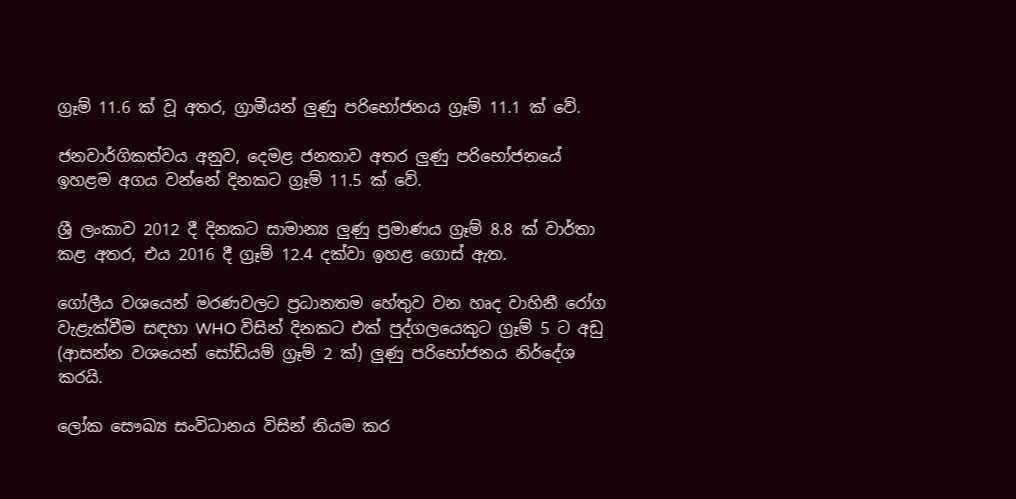ග්‍රෑම් 11.6 ක් වූ අතර, ග්‍රාමීයන් ලුණු පරිභෝජනය ග්‍රෑම් 11.1 ක් වේ.

ජනවාර්ගිකත්වය අනුව, දෙමළ ජනතාව අතර ලුණු පරිභෝජනයේ ඉහළම අගය වන්නේ දිනකට ග්‍රෑම් 11.5 ක් වේ.

ශ්‍රී ලංකාව 2012 දී දිනකට සාමාන්‍ය ලුණු ප්‍රමාණය ග්‍රෑම් 8.8 ක් වාර්තා කළ අතර, එය 2016 දී ග්‍රෑම් 12.4 දක්වා ඉහළ ගොස් ඇත.

ගෝලීය වශයෙන් මරණවලට ප්‍රධානතම හේතුව වන හෘද වාහිනී රෝග වැළැක්වීම සඳහා WHO විසින් දිනකට එක් පුද්ගලයෙකුට ග්‍රෑම් 5 ට අඩු (ආසන්න වශයෙන් සෝඩියම් ග්‍රෑම් 2 ක්) ලුණු පරිභෝජනය නිර්දේශ කරයි.

ලෝක සෞඛ්‍ය සංවිධානය විසින් නියම කර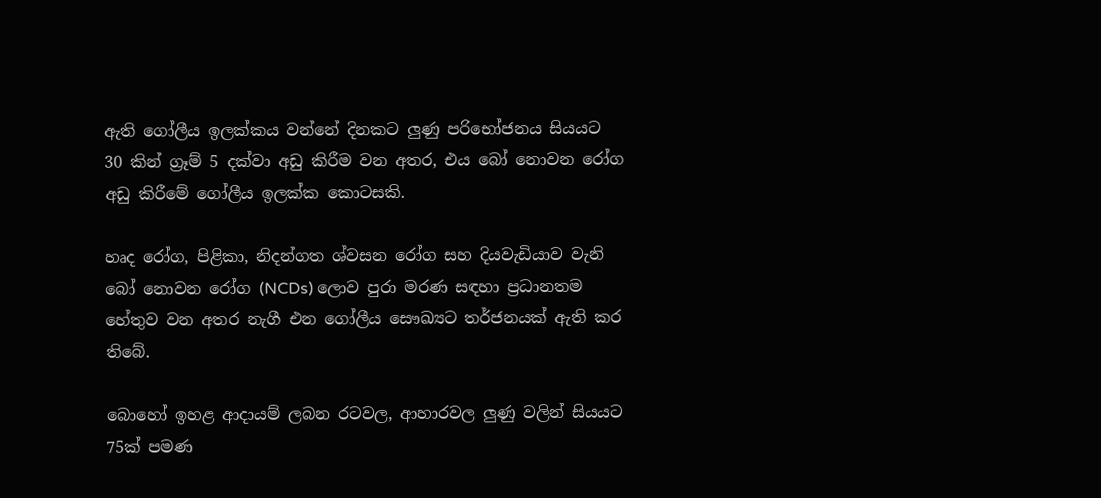ඇති ගෝලීය ඉලක්කය වන්නේ දිනකට ලුණු පරිභෝජනය සියයට 30 කින් ග්‍රෑම් 5 දක්වා අඩු කිරීම වන අතර, එය බෝ නොවන රෝග අඩු කිරීමේ ගෝලීය ඉලක්ක කොටසකි.

හෘද රෝග, පිළිකා, නිදන්ගත ශ්වසන රෝග සහ දියවැඩියාව වැනි බෝ නොවන රෝග (NCDs) ලොව පුරා මරණ සඳහා ප්‍රධානතම හේතුව වන අතර නැගී එන ගෝලීය සෞඛ්‍යට තර්ජනයක් ඇති කර තිබේ.

බොහෝ ඉහළ ආදායම් ලබන රටවල, ආහාරවල ලුණු වලින් සියයට 75ක් පමණ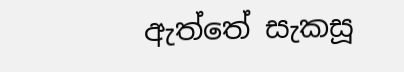ඇත්තේ සැකසූ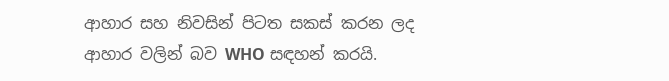ආහාර සහ නිවසින් පිටත සකස් කරන ලද ආහාර වලින් බව WHO සඳහන් කරයි.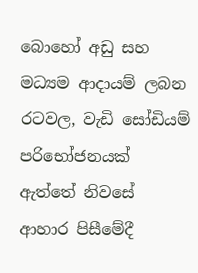බොහෝ අඩු සහ මධ්‍යම ආදායම් ලබන රටවල, වැඩි සෝඩියම් පරිභෝජනයක් ඇත්තේ නිවසේ ආහාර පිසීමේදී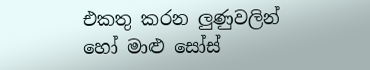එකතු කරන ලුණුවලින් හෝ මාළු සෝස්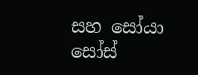සහ සෝයා සෝස්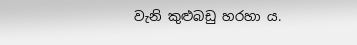වැනි කුළුබඩු හරහා ය.